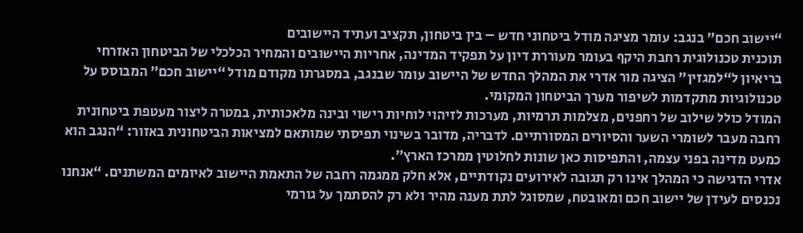“יישוב חכם” בנגב: עומר מציגה מודל ביטחוני חדש – בין ביטחון, תקציב ועתיד היישובים
תוכנית טכנולוגית רחבת היקף בעומר מעוררת דיון על תפקיד המדינה, אחריות היישובים והמחיר הכלכלי של הביטחון האזרחי
בריאיון ל“למגזין” הציגה מור אדרי את המהלך החדש של היישוב עומר שבנגב, במסגרתו מקודם מודל “יישוב חכם” המבוסס על טכנולוגיות מתקדמות לשיפור מערך הביטחון המקומי.
המודל כולל שילוב של רחפנים, מצלמות תרמיות, מערכות לזיהוי לוחיות רישוי ובינה מלאכותית, במטרה ליצור מעטפת ביטחונית רחבה מעבר לשומרי השער והסיורים המסורתיים. לדבריה, מדובר בשינוי תפיסתי שמותאם למציאות הביטחונית באזור: “הנגב הוא כמעט מדינה בפני עצמה, והתפיסות כאן שונות לחלוטין ממרכז הארץ”.
אדרי הדגישה כי המהלך אינו רק תגובה לאירועים נקודתיים, אלא חלק ממגמה רחבה של התאמת היישוב לאיומים המשתנים. “אנחנו נכנסים לעידן של יישוב חכם ומאובטח, שמסוגל לתת מענה מהיר ולא רק להסתמך על גורמי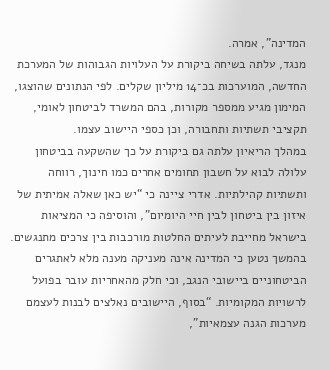המדינה”, אמרה.
מנגד, עלתה בשיחה ביקורת על העלויות הגבוהות של המערכת החדשה, המוערכות בכ־14 מיליון שקלים. לפי הנתונים שהוצגו, המימון מגיע ממספר מקורות, בהם המשרד לביטחון לאומי, תקציבי תשתיות ותחבורה, וכן כספי היישוב עצמו.
במהלך הריאיון עלתה גם ביקורת על כך שהשקעה בביטחון עלולה לבוא על חשבון תחומים אחרים כמו חינוך, רווחה ותשתיות קהילתיות. אדרי ציינה כי “יש כאן שאלה אמיתית של איזון בין ביטחון לבין חיי היומיום”, והוסיפה כי המציאות בישראל מחייבת לעיתים החלטות מורכבות בין צרכים מתנגשים.
בהמשך נטען כי המדינה אינה מעניקה מענה מלא לאתגרים הביטחוניים ביישובי הנגב, וכי חלק מהאחריות עובר בפועל לרשויות המקומיות. “בסוף, היישובים נאלצים לבנות לעצמם מערכות הגנה עצמאיות”,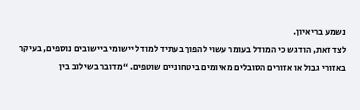נשמע בריאיון.
לצד זאת, הודגש כי המודל בעומר עשוי להפוך בעתיד למודל יישומי ביישובים נוספים, בעיקר באזורי גבול או אזורים הסובלים מאיומים ביטחוניים שוטפים. “מדובר בשילוב בין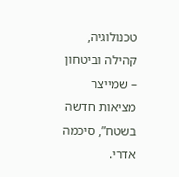טכנולוגיה, קהילה וביטחון – שמייצר מציאות חדשה בשטח”, סיכמה אדרי.